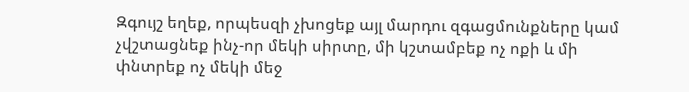Զգույշ եղեք, որպեսզի չխոցեք այլ մարդու զգացմունքները կամ չվշտացնեք ինչ-որ մեկի սիրտը, մի կշտամբեք ոչ ոքի և մի փնտրեք ոչ մեկի մեջ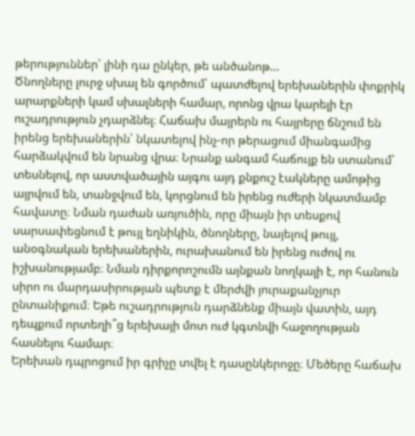թերություններ՝ լինի դա ընկեր, թե անծանոթ…
Ծնողները լուրջ սխալ են գործում՝ պատժելով երեխաներին փոքրիկ արարքների կամ սխալների համար, որոնց վրա կարելի էր ուշադրություն չդարձնել։ Հաճախ մայրերն ու հայրերը ճնշում են իրենց երեխաներին՝ նկատելով ինչ-որ թերացում միանգամից հարձակվում են նրանց վրա։ Նրանք անգամ հաճույք են ստանում՝ տեսնելով, որ աստվածային այգու այդ քնքուշ էակները ամոթից այրվում են, տանջվում են, կորցնում են իրենց ուժերի նկատմամբ հավատը։ Նման դաժան առյուծին, որը միայն իր տեսքով սարսափեցնում է թույլ եղնիկին, ծնողները, նայելով թույլ, անօգնական երեխաներին, ուրախանում են իրենց ուժով ու իշխանությամբ։ Նման դիրքորոշումն այնքան նողկալի է, որ հանուն սիրո ու մարդասիրության պետք է մերժվի յուրաքանչյուր ընտանիքում։ Եթե ուշադրություն դարձնենք միայն վատին, այդ դեպքում որտեղի՞ց երեխայի մոտ ուժ կգտնվի հաջողության հասնելու համար։
Երեխան դպրոցում իր գրիչը տվել է դասընկերոջը։ Մեծերը հաճախ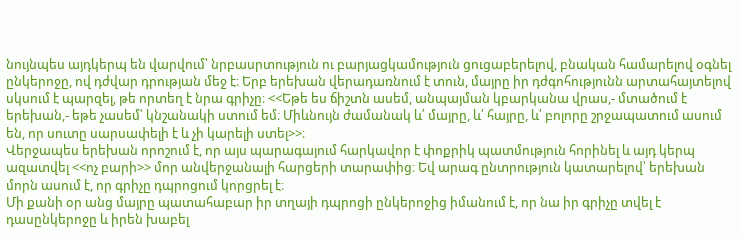նույնպես այդկերպ են վարվում՝ նրբասրտություն ու բարյացկամություն ցուցաբերելով, բնական համարելով օգնել ընկերոջը, ով դժվար դրության մեջ է։ Երբ երեխան վերադառնում է տուն, մայրը իր դժգոհությունն արտահայտելով սկսում է պարզել, թե որտեղ է նրա գրիչը։ <<Եթե ես ճիշտն ասեմ, անպայման կբարկանա վրաս,- մտածում է երեխան,- եթե չասեմ՝ կնշանակի ստում եմ։ Միևնույն ժամանակ և՛ մայրը, և՛ հայրը, և՛ բոլորը շրջապատում ասում են, որ սուտը սարսափելի է և չի կարելի ստել>>։
Վերջապես երեխան որոշում է, որ այս պարագայում հարկավոր է փոքրիկ պատմություն հորինել և այդ կերպ ազատվել <<ոչ բարի>> մոր անվերջանալի հարցերի տարափից։ Եվ արագ ընտրություն կատարելով՝ երեխան մորն ասում է, որ գրիչը դպրոցում կորցրել է։
Մի քանի օր անց մայրը պատահաբար իր տղայի դպրոցի ընկերոջից իմանում է, որ նա իր գրիչը տվել է դասընկերոջը և իրեն խաբել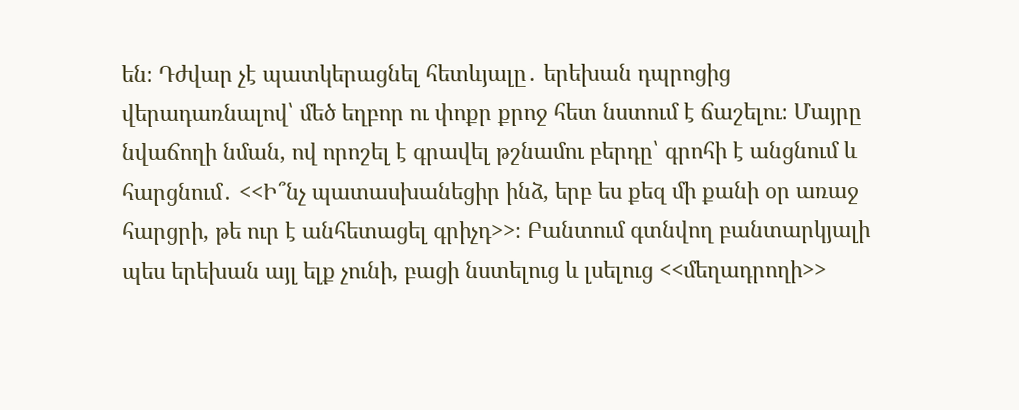են։ Դժվար չէ պատկերացնել հետևյալը․ երեխան դպրոցից վերադառնալով՝ մեծ եղբոր ու փոքր քրոջ հետ նստում է ճաշելու։ Մայրը նվաճողի նման, ով որոշել է գրավել թշնամու բերդը՝ գրոհի է անցնում և հարցնում․ <<Ի՞նչ պատասխանեցիր ինձ, երբ ես քեզ մի քանի օր առաջ հարցրի, թե ուր է անհետացել գրիչդ>>։ Բանտում գտնվող բանտարկյալի պես երեխան այլ ելք չունի, բացի նստելուց և լսելուց <<մեղադրողի>>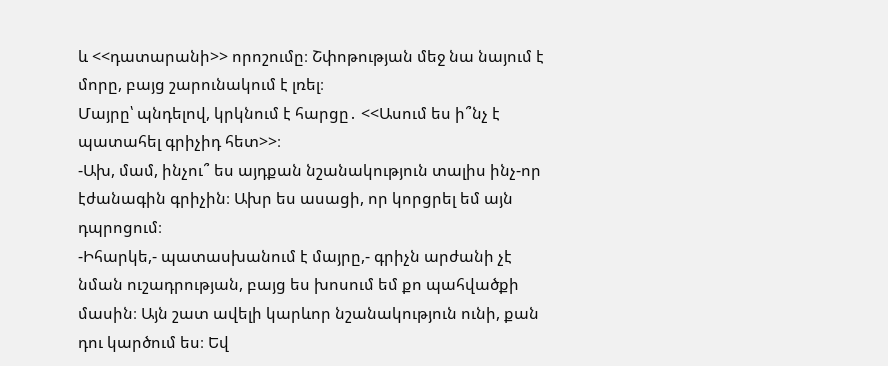և <<դատարանի>> որոշումը։ Շփոթության մեջ նա նայում է մորը, բայց շարունակում է լռել։
Մայրը՝ պնդելով, կրկնում է հարցը․ <<Ասում ես ի՞նչ է պատահել գրիչիդ հետ>>։
-Ախ, մամ, ինչու՞ ես այդքան նշանակություն տալիս ինչ-որ էժանագին գրիչին։ Ախր ես ասացի, որ կորցրել եմ այն դպրոցում։
-Իհարկե,- պատասխանում է մայրը,- գրիչն արժանի չէ նման ուշադրության, բայց ես խոսում եմ քո պահվածքի մասին։ Այն շատ ավելի կարևոր նշանակություն ունի, քան դու կարծում ես։ Եվ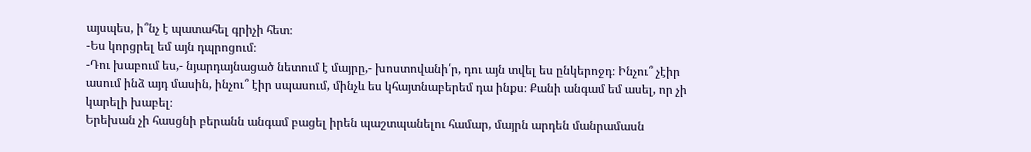այսպես, ի՞նչ է պատահել գրիչի հետ։
-Ես կորցրել եմ այն դպրոցում։
-Դու խաբում ես,- նյարդայնացած նետում է մայրը,- խոստովանի՛ր, դու այն տվել ես ընկերոջդ։ Ինչու՞ չէիր ասում ինձ այդ մասին, ինչու՞ էիր սպասում, մինչև ես կհայտնաբերեմ դա ինքս։ Քանի անգամ եմ ասել, որ չի կարելի խաբել։
Երեխան չի հասցնի բերանն անգամ բացել իրեն պաշտպանելու համար, մայրն արդեն մանրամասն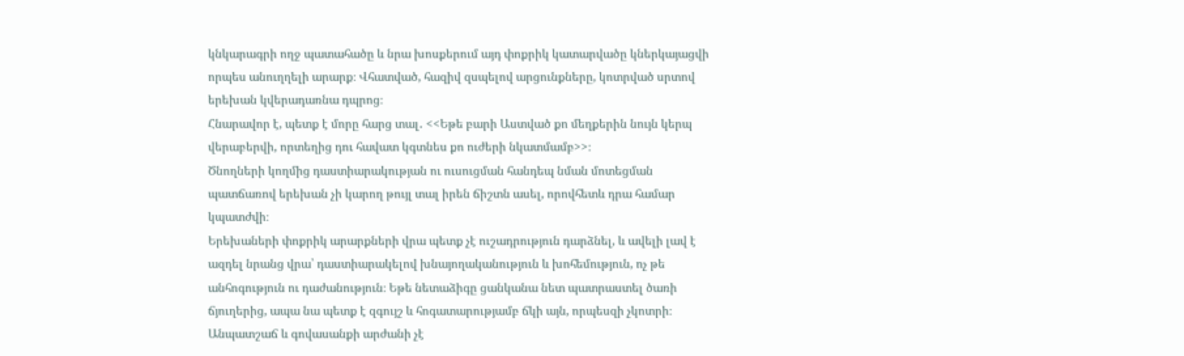կնկարագրի ողջ պատահածը և նրա խոսքերում այդ փոքրիկ կատարվածը կներկայացվի որպես անուղղելի արարք։ Վհատված, հազիվ զսպելով արցունքները, կոտրված սրտով երեխան կվերադառնա դպրոց։
Հնարավոր է, պետք է մորը հարց տալ․ <<Եթե բարի Աստված քո մեղքերին նույն կերպ վերաբերվի, որտեղից դու հավատ կգտնես քո ուժերի նկատմամբ>>։
Ծնողների կողմից դաստիարակության ու ուսուցման հանդեպ նման մոտեցման պատճառով երեխան չի կարող թույլ տալ իրեն ճիշտն ասել, որովհետև դրա համար կպատժվի։
Երեխաների փոքրիկ արարքների վրա պետք չէ ուշադրություն դարձնել, և ավելի լավ է ազդել նրանց վրա՝ դաստիարակելով խնայողականություն և խոհեմություն, ոչ թե անհոգություն ու դաժանություն։ Եթե նետաձիգը ցանկանա նետ պատրաստել ծառի ճյուղերից, ապա նա պետք է զգույշ և հոգատարությամբ ճկի այն, որպեսզի չկոտրի։
Անպատշաճ և գովասանքի արժանի չէ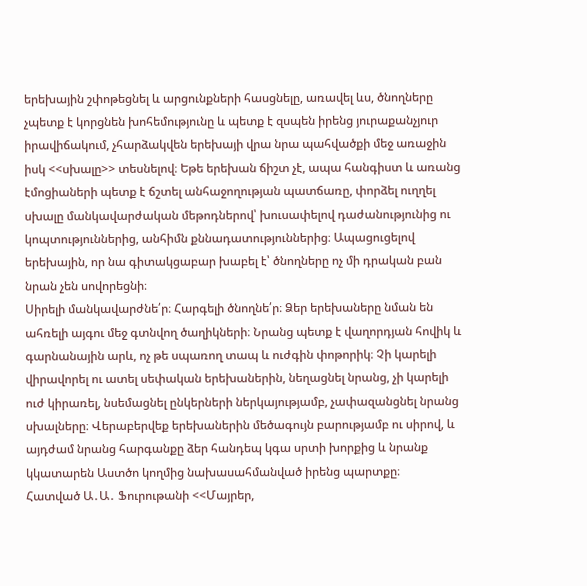երեխային շփոթեցնել և արցունքների հասցնելը, առավել ևս, ծնողները չպետք է կորցնեն խոհեմությունը և պետք է զսպեն իրենց յուրաքանչյուր իրավիճակում, չհարձակվեն երեխայի վրա նրա պահվածքի մեջ առաջին իսկ <<սխալը>> տեսնելով։ Եթե երեխան ճիշտ չէ, ապա հանգիստ և առանց էմոցիաների պետք է ճշտել անհաջողության պատճառը, փորձել ուղղել սխալը մանկավարժական մեթոդներով՝ խուսափելով դաժանությունից ու կոպտություններից, անհիմն քննադատություններից։ Ապացուցելով երեխային, որ նա գիտակցաբար խաբել է՝ ծնողները ոչ մի դրական բան նրան չեն սովորեցնի։
Սիրելի մանկավարժնե՛ր։ Հարգելի ծնողնե՛ր։ Ձեր երեխաները նման են ահռելի այգու մեջ գտնվող ծաղիկների։ Նրանց պետք է վաղորդյան հովիկ և գարնանային արև, ոչ թե սպառող տապ և ուժգին փոթորիկ։ Չի կարելի վիրավորել ու ատել սեփական երեխաներին, նեղացնել նրանց, չի կարելի ուժ կիրառել, նսեմացնել ընկերների ներկայությամբ, չափազանցնել նրանց սխալները։ Վերաբերվեք երեխաներին մեծագույն բարությամբ ու սիրով, և այդժամ նրանց հարգանքը ձեր հանդեպ կգա սրտի խորքից և նրանք կկատարեն Աստծո կողմից նախասահմանված իրենց պարտքը։
Հատված Ա․Ա․ Ֆուրութանի <<Մայրեր,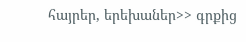հայրեր, երեխաներ>> գրքից